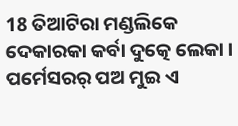18 ତିଆଟିରା ମଣ୍ଡଲିକେ ଦେକାରକା କର୍ବା ଦୁତ୍କେ ଲେକା । ପର୍ମେସରର୍ ପଅ ମୁଇ ଏ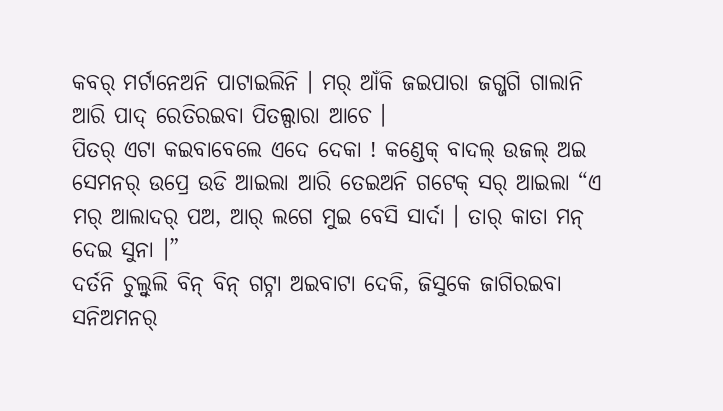କବର୍ ମର୍ଟାନେଅନି ପାଟାଇଲିନି । ମର୍ ଆଁକି ଜଇପାରା ଜଗ୍ଜଗି ଗାଲାନି ଆରି ପାଦ୍ ରେତିରଇବା ପିତଲ୍ପାରା ଆଚେ ।
ପିତର୍ ଏଟା କଇବାବେଲେ ଏଦେ ଦେକା ! କଣ୍ଡେକ୍ ବାଦଲ୍ ଉଜଲ୍ ଅଇ ସେମନର୍ ଉପ୍ରେ ଉଡି ଆଇଲା ଆରି ତେଇଅନି ଗଟେକ୍ ସର୍ ଆଇଲା “ଏ ମର୍ ଆଲାଦର୍ ପଅ, ଆର୍ ଲଗେ ମୁଇ ବେସି ସାର୍ଦା । ତାର୍ କାତା ମନ୍ ଦେଇ ସୁନା ।”
ଦର୍ତନି ଚୁଲ୍ବୁଲି ବିନ୍ ବିନ୍ ଗଟ୍ନା ଅଇବାଟା ଦେକି, ଜିସୁକେ ଜାଗିରଇବା ସନିଅମନର୍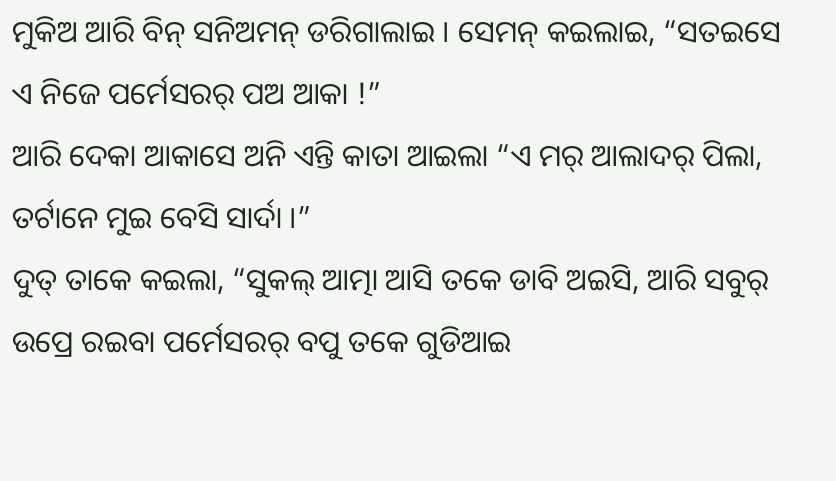ମୁକିଅ ଆରି ବିନ୍ ସନିଅମନ୍ ଡରିଗାଲାଇ । ସେମନ୍ କଇଲାଇ, “ସତଇସେ ଏ ନିଜେ ପର୍ମେସରର୍ ପଅ ଆକା !”
ଆରି ଦେକା ଆକାସେ ଅନି ଏନ୍ତି କାତା ଆଇଲା “ଏ ମର୍ ଆଲାଦର୍ ପିଲା, ତର୍ଟାନେ ମୁଇ ବେସି ସାର୍ଦା ।”
ଦୁତ୍ ତାକେ କଇଲା, “ସୁକଲ୍ ଆତ୍ମା ଆସି ତକେ ଡାବି ଅଇସି, ଆରି ସବୁର୍ ଉପ୍ରେ ରଇବା ପର୍ମେସରର୍ ବପୁ ତକେ ଗୁଡିଆଇ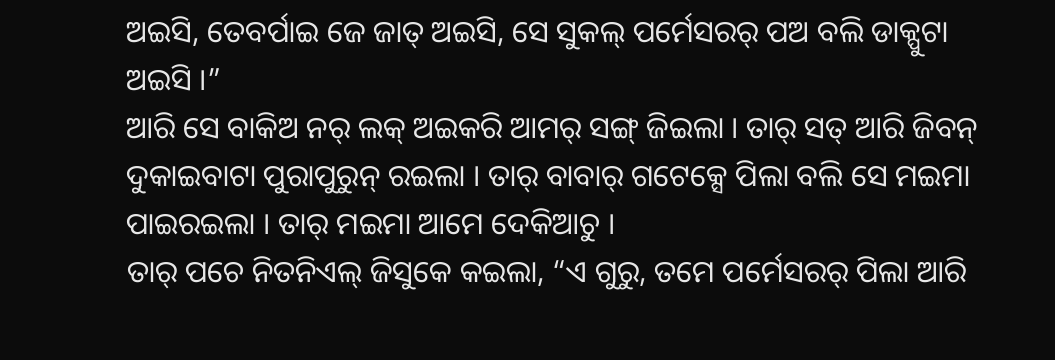ଅଇସି, ତେବର୍ପାଇ ଜେ ଜାତ୍ ଅଇସି, ସେ ସୁକଲ୍ ପର୍ମେସରର୍ ପଅ ବଲି ଡାକ୍ପୁଟା ଅଇସି ।”
ଆରି ସେ ବାକିଅ ନର୍ ଲକ୍ ଅଇକରି ଆମର୍ ସଙ୍ଗ୍ ଜିଇଲା । ତାର୍ ସତ୍ ଆରି ଜିବନ୍ ଦୁକାଇବାଟା ପୁରାପୁରୁନ୍ ରଇଲା । ତାର୍ ବାବାର୍ ଗଟେକ୍ସେ ପିଲା ବଲି ସେ ମଇମା ପାଇରଇଲା । ତାର୍ ମଇମା ଆମେ ଦେକିଆଚୁ ।
ତାର୍ ପଚେ ନିତନିଏଲ୍ ଜିସୁକେ କଇଲା, “ଏ ଗୁରୁ, ତମେ ପର୍ମେସରର୍ ପିଲା ଆରି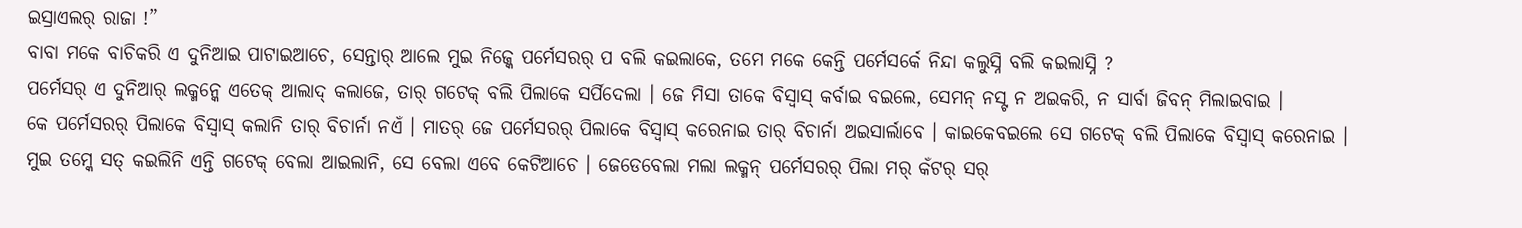ଇସ୍ରାଏଲର୍ ରାଜା !”
ବାବା ମକେ ବାଚିକରି ଏ ଦୁନିଆଇ ପାଟାଇଆଚେ, ସେନ୍ତାର୍ ଆଲେ ମୁଇ ନିଜ୍କେ ପର୍ମେସରର୍ ପ ବଲି କଇଲାକେ, ତମେ ମକେ କେନ୍ତି ପର୍ମେସର୍କେ ନିନ୍ଦା କଲୁସ୍ନି ବଲି କଇଲାସ୍ନି ?
ପର୍ମେସର୍ ଏ ଦୁନିଆର୍ ଲକ୍ମନ୍କେ ଏତେକ୍ ଆଲାଦ୍ କଲାଜେ, ତାର୍ ଗଟେକ୍ ବଲି ପିଲାକେ ସର୍ପିଦେଲା । ଜେ ମିସା ତାକେ ବିସ୍ବାସ୍ କର୍ବାଇ ବଇଲେ, ସେମନ୍ ନସ୍ଟ ନ ଅଇକରି, ନ ସାର୍ବା ଜିବନ୍ ମିଲାଇବାଇ ।
କେ ପର୍ମେସରର୍ ପିଲାକେ ବିସ୍ବାସ୍ କଲାନି ତାର୍ ବିଚାର୍ନା ନଏଁ । ମାତର୍ ଜେ ପର୍ମେସରର୍ ପିଲାକେ ବିସ୍ବାସ୍ କରେନାଇ ତାର୍ ବିଚାର୍ନା ଅଇସାର୍ଲାବେ । କାଇକେବଇଲେ ସେ ଗଟେକ୍ ବଲି ପିଲାକେ ବିସ୍ବାସ୍ କରେନାଇ ।
ମୁଇ ତମ୍କେ ସତ୍ କଇଲିନି ଏନ୍ତି ଗଟେକ୍ ବେଲା ଆଇଲାନି, ସେ ବେଲା ଏବେ କେଟିଆଚେ । ଜେଡେବେଲା ମଲା ଲକ୍ମନ୍ ପର୍ମେସରର୍ ପିଲା ମର୍ କଁଟର୍ ସର୍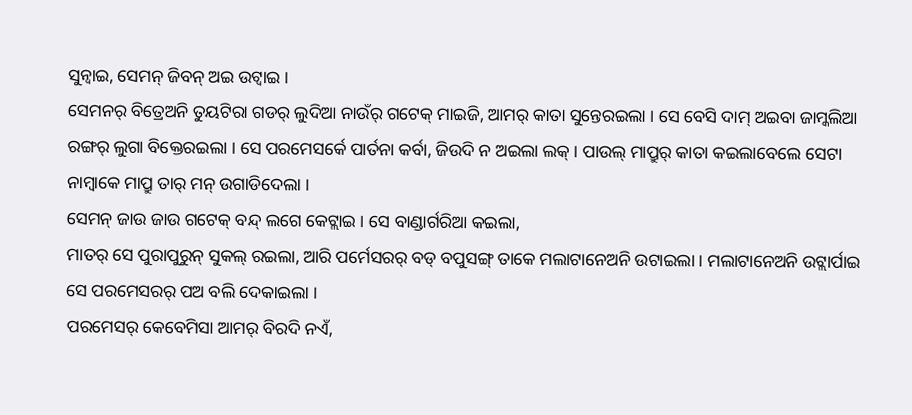ସୁନ୍ବାଇ, ସେମନ୍ ଜିବନ୍ ଅଇ ଉଟ୍ବାଇ ।
ସେମନର୍ ବିତ୍ରେଅନି ତୁୟଟିରା ଗଡର୍ ଲୁଦିଆ ନାଉଁର୍ ଗଟେକ୍ ମାଇଜି, ଆମର୍ କାତା ସୁନ୍ତେରଇଲା । ସେ ବେସି ଦାମ୍ ଅଇବା ଜାମ୍କଲିଆ ରଙ୍ଗର୍ ଲୁଗା ବିକ୍ତେରଇଲା । ସେ ପରମେସର୍କେ ପାର୍ତନା କର୍ବା, ଜିଉଦି ନ ଅଇଲା ଲକ୍ । ପାଉଲ୍ ମାପ୍ରୁର୍ କାତା କଇଲାବେଲେ ସେଟା ନାମ୍ବାକେ ମାପ୍ରୁ ତାର୍ ମନ୍ ଉଗାଡିଦେଲା ।
ସେମନ୍ ଜାଉ ଜାଉ ଗଟେକ୍ ବନ୍ଦ୍ ଲଗେ କେଟ୍ଲାଇ । ସେ ବାଣ୍ଡାର୍ଗରିଆ କଇଲା,
ମାତର୍ ସେ ପୁରାପୁରୁନ୍ ସୁକଲ୍ ରଇଲା, ଆରି ପର୍ମେସରର୍ ବଡ୍ ବପୁସଙ୍ଗ୍ ତାକେ ମଲାଟାନେଅନି ଉଟାଇଲା । ମଲାଟାନେଅନି ଉଟ୍ଲାର୍ପାଇ ସେ ପରମେସରର୍ ପଅ ବଲି ଦେକାଇଲା ।
ପରମେସର୍ କେବେମିସା ଆମର୍ ବିରଦି ନଏଁ,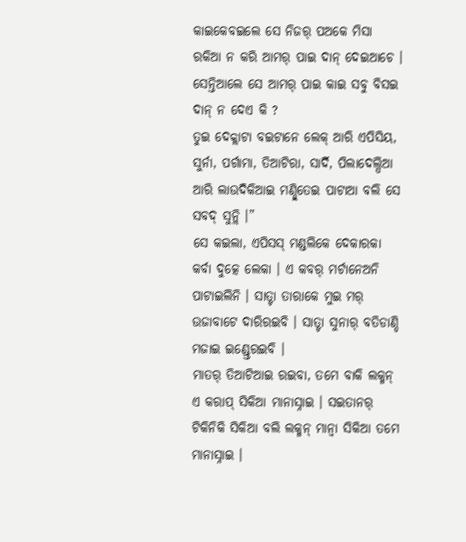କାଇକେବଇଲେ ସେ ନିଜର୍ ପଅକେ ମିସା ରକିଆ ନ କରି ଆମର୍ ପାଇ ଦାନ୍ ଦେଇଆଚେ । ସେନ୍ତିଆଲେ ସେ ଆମର୍ ପାଇ କାଇ ସବୁ ବିସଇ ଦାନ୍ ନ ଦେଏ କି ?
ତୁଇ ଦେକ୍ଲାଟା ବଇଟାନେ ଲେକ୍ ଆରି ଏପିସିୟ, ସୁର୍ନା, ପର୍ଗାମା, ତିଆଟିରା, ସାର୍ଦି, ପିଲାଦେଲ୍ପିଆ ଆରି ଲାଉଦିକିଆଇ ମଣ୍ଡ୍ଲିତେଇ ପାଟାଆ ବଲି ସେ ସବଦ୍ ସୁନ୍ଲି ।”
ସେ କଇଲା, ଏପିସସ୍ ମଣ୍ଡଲିକେ ଦେକାରକା କର୍ବା ଦୁତ୍କେ ଲେକା । ଏ କବର୍ ମର୍ଟାନେଅନି ପାଟାଇଲିନି । ସାତ୍ଟା ତାରାକେ ମୁଇ ମର୍ ଉଜାବାଟେ ଦାରିରଇବି । ସାତ୍ଟା ସୁନାର୍ ବତିଡାଣ୍ଡି ମଜାଇ ଇଣ୍ଡ୍ତେରଇବି ।
ମାତର୍ ତିଆଟିଆଇ ରଇବା, ତମେ ବାକି ଲକ୍ମନ୍ ଏ କରାପ୍ ସିକିଆ ମାନାସ୍ନାଇ । ସଇତାନର୍ ଟିକିନିକି ସିକିଆ ବଲି ଲକ୍ମନ୍ ମାନ୍ବା ସିକିଆ ତମେ ମାନାସ୍ନାଇ ।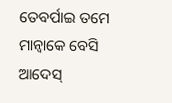ତେବର୍ପାଇ ତମେ ମାନ୍ବାକେ ବେସି ଆଦେସ୍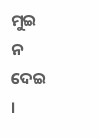ମୁଇ ନ ଦେଇ ।